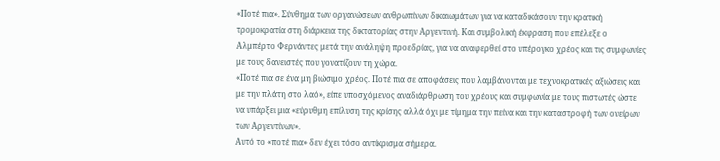«Ποτέ πια». Σύνθημα των οργανώσεων ανθρωπίνων δικαιωμάτων για να καταδικάσουν την κρατική τρομοκρατία στη διάρκεια της δικτατορίας στην Αργεντινή. Και συμβολική έκφραση που επέλεξε ο Αλμπέρτο Φερνάντες μετά την ανάληψη προεδρίας, για να αναφερθεί στο υπέρογκο χρέος και τις συμφωνίες με τους δανειστές που γονατίζουν τη χώρα.
«Ποτέ πια σε ένα μη βιώσιμο χρέος. Ποτέ πια σε αποφάσεις που λαμβάνονται με τεχνοκρατικές αξιώσεις και με την πλάτη στο λαό», είπε υποσχόμενος αναδιάρθρωση του χρέους και συμφωνία με τους πιστωτές ώστε να υπάρξει μια «εύρυθμη επίλυση της κρίσης αλλά όχι με τίμημα την πείνα και την καταστροφή των ονείρων των Αργεντίνων».
Αυτό το «ποτέ πια» δεν έχει τόσο αντίκρισμα σήμερα.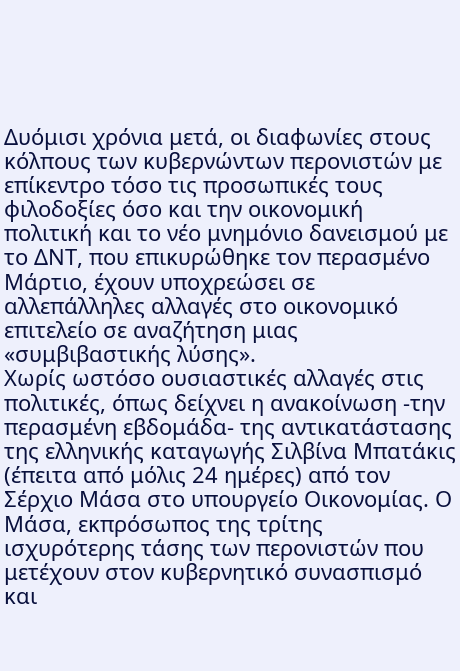Δυόμισι χρόνια μετά, οι διαφωνίες στους κόλπους των κυβερνώντων περονιστών με επίκεντρο τόσο τις προσωπικές τους φιλοδοξίες όσο και την οικονομική πολιτική και το νέο μνημόνιο δανεισμού με το ΔΝΤ, που επικυρώθηκε τον περασμένο Μάρτιο, έχουν υποχρεώσει σε αλλεπάλληλες αλλαγές στο οικονομικό επιτελείο σε αναζήτηση μιας «συμβιβαστικής λύσης».
Χωρίς ωστόσο ουσιαστικές αλλαγές στις πολιτικές, όπως δείχνει η ανακοίνωση -την περασμένη εβδομάδα- της αντικατάστασης της ελληνικής καταγωγής Σιλβίνα Μπατάκις (έπειτα από μόλις 24 ημέρες) από τον Σέρχιο Μάσα στο υπουργείο Οικονομίας. Ο Μάσα, εκπρόσωπος της τρίτης ισχυρότερης τάσης των περονιστών που μετέχουν στον κυβερνητικό συνασπισμό και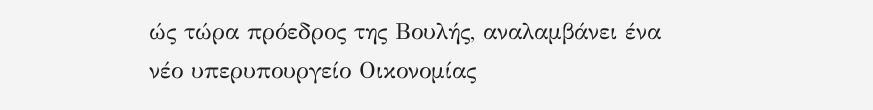ώς τώρα πρόεδρος της Βουλής, αναλαμβάνει ένα νέο υπερυπουργείο Οικονομίας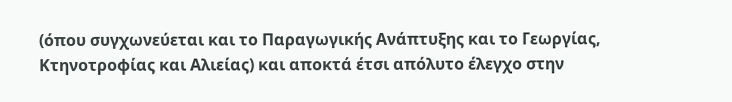(όπου συγχωνεύεται και το Παραγωγικής Ανάπτυξης και το Γεωργίας, Κτηνοτροφίας και Αλιείας) και αποκτά έτσι απόλυτο έλεγχο στην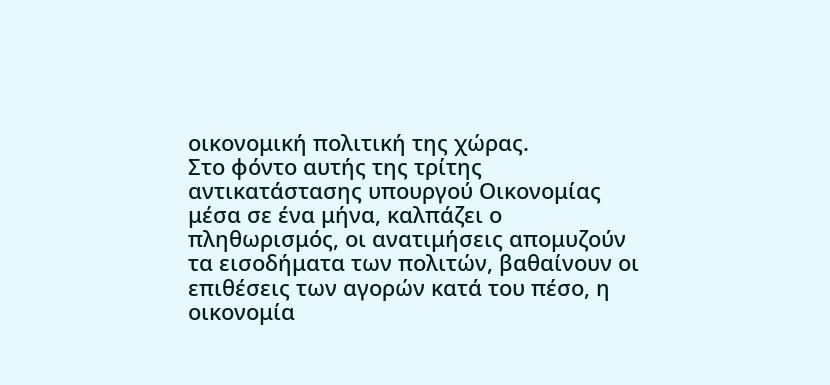οικονομική πολιτική της χώρας.
Στο φόντο αυτής της τρίτης αντικατάστασης υπουργού Οικονομίας μέσα σε ένα μήνα, καλπάζει ο πληθωρισμός, οι ανατιμήσεις απομυζούν τα εισοδήματα των πολιτών, βαθαίνουν οι επιθέσεις των αγορών κατά του πέσο, η οικονομία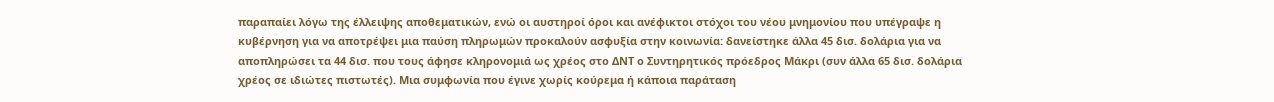παραπαίει λόγω της έλλειψης αποθεματικών, ενώ οι αυστηροί όροι και ανέφικτοι στόχοι του νέου μνημονίου που υπέγραψε η κυβέρνηση για να αποτρέψει μια παύση πληρωμών προκαλούν ασφυξία στην κοινωνία: δανείστηκε άλλα 45 δισ. δολάρια για να αποπληρώσει τα 44 δισ. που τους άφησε κληρονομιά ως χρέος στο ΔΝΤ ο Συντηρητικός πρόεδρος Μάκρι (συν άλλα 65 δισ. δολάρια χρέος σε ιδιώτες πιστωτές). Μια συμφωνία που έγινε χωρίς κούρεμα ή κάποια παράταση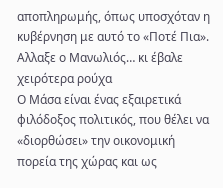αποπληρωμής, όπως υποσχόταν η κυβέρνηση με αυτό το «Ποτέ Πια».
Αλλαξε ο Μανωλιός… κι έβαλε χειρότερα ρούχα
Ο Μάσα είναι ένας εξαιρετικά φιλόδοξος πολιτικός, που θέλει να «διορθώσει» την οικονομική πορεία της χώρας και ως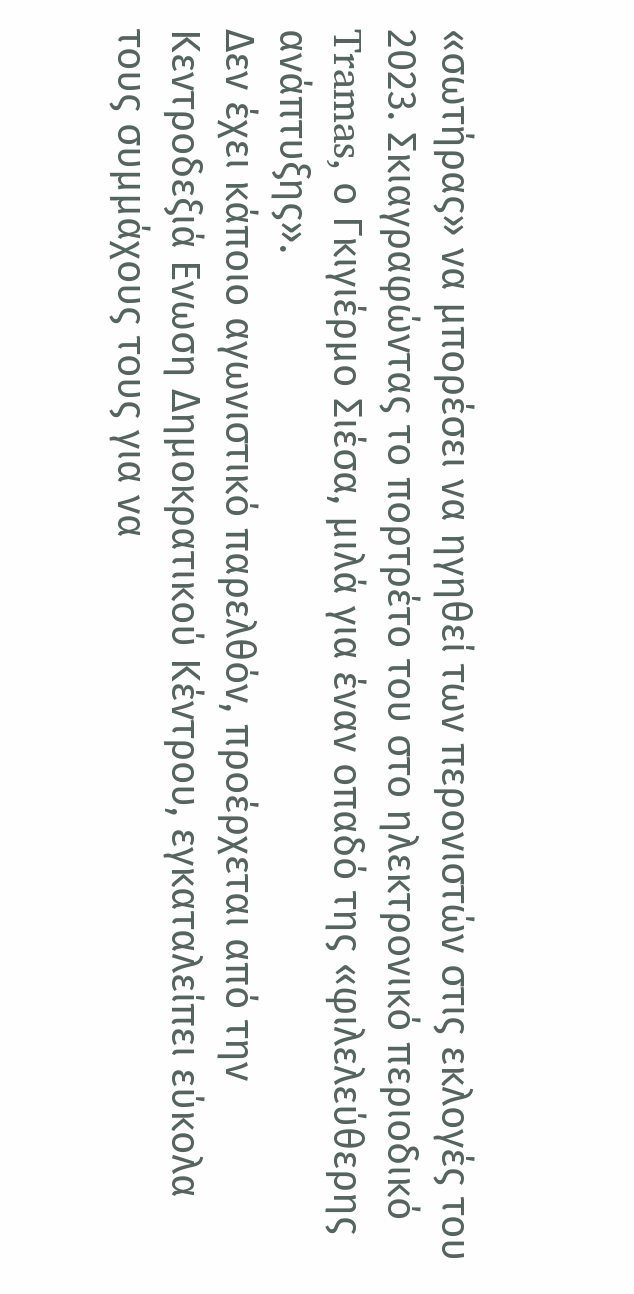«σωτήρας» να μπορέσει να ηγηθεί των περονιστών στις εκλογές του 2023. Σκιαγραφώντας το πορτρέτο του στο ηλεκτρονικό περιοδικό Tramas, ο Γκιγιέρμο Σιέσα, μιλά για έναν οπαδό της «φιλελεύθερης ανάπτυξης».
Δεν έχει κάποιο αγωνιστικό παρελθόν, προέρχεται από την Κεντροδεξιά Ενωση Δημοκρατικού Κέντρου, εγκαταλείπει εύκολα τους συμμάχους τους για να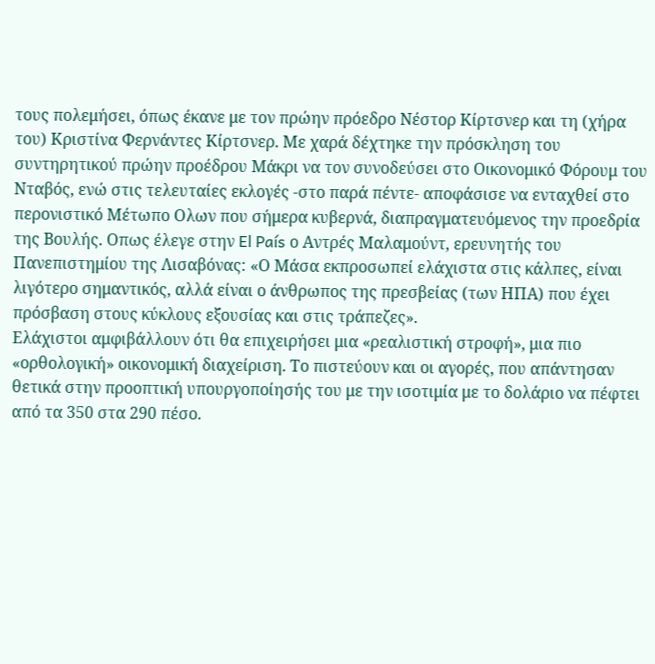τους πολεμήσει, όπως έκανε με τον πρώην πρόεδρο Νέστορ Κίρτσνερ και τη (χήρα του) Κριστίνα Φερνάντες Κίρτσνερ. Με χαρά δέχτηκε την πρόσκληση του συντηρητικού πρώην προέδρου Μάκρι να τον συνοδεύσει στο Οικονομικό Φόρουμ του Νταβός, ενώ στις τελευταίες εκλογές -στο παρά πέντε- αποφάσισε να ενταχθεί στο περονιστικό Μέτωπο Ολων που σήμερα κυβερνά, διαπραγματευόμενος την προεδρία της Βουλής. Οπως έλεγε στην El País ο Αντρές Μαλαμούντ, ερευνητής του Πανεπιστημίου της Λισαβόνας: «Ο Μάσα εκπροσωπεί ελάχιστα στις κάλπες, είναι λιγότερο σημαντικός, αλλά είναι ο άνθρωπος της πρεσβείας (των ΗΠΑ) που έχει πρόσβαση στους κύκλους εξουσίας και στις τράπεζες».
Ελάχιστοι αμφιβάλλουν ότι θα επιχειρήσει μια «ρεαλιστική στροφή», μια πιο «ορθολογική» οικονομική διαχείριση. Το πιστεύουν και οι αγορές, που απάντησαν θετικά στην προοπτική υπουργοποίησής του με την ισοτιμία με το δολάριο να πέφτει από τα 350 στα 290 πέσο.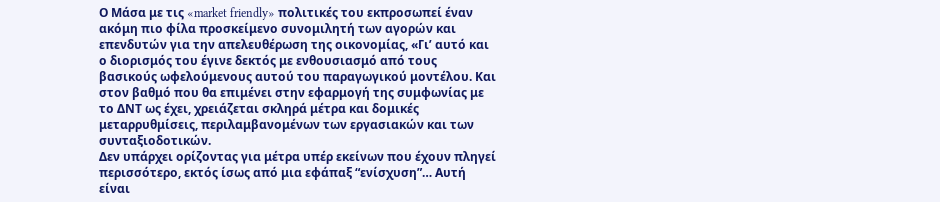Ο Μάσα με τις «market friendly» πολιτικές του εκπροσωπεί έναν ακόμη πιο φίλα προσκείμενο συνομιλητή των αγορών και επενδυτών για την απελευθέρωση της οικονομίας, «Γι’ αυτό και ο διορισμός του έγινε δεκτός με ενθουσιασμό από τους βασικούς ωφελούμενους αυτού του παραγωγικού μοντέλου. Και στον βαθμό που θα επιμένει στην εφαρμογή της συμφωνίας με το ΔΝΤ ως έχει, χρειάζεται σκληρά μέτρα και δομικές μεταρρυθμίσεις, περιλαμβανομένων των εργασιακών και των συνταξιοδοτικών.
Δεν υπάρχει ορίζοντας για μέτρα υπέρ εκείνων που έχουν πληγεί περισσότερο, εκτός ίσως από μια εφάπαξ “ενίσχυση”… Αυτή είναι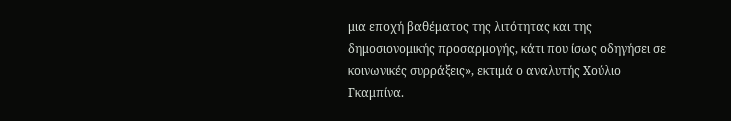μια εποχή βαθέματος της λιτότητας και της δημοσιονομικής προσαρμογής, κάτι που ίσως οδηγήσει σε κοινωνικές συρράξεις», εκτιμά ο αναλυτής Χούλιο Γκαμπίνα.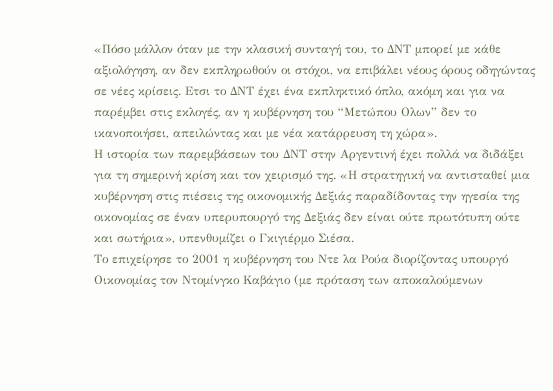«Πόσο μάλλον όταν με την κλασική συνταγή του, το ΔΝΤ μπορεί με κάθε αξιολόγηση, αν δεν εκπληρωθούν οι στόχοι, να επιβάλει νέους όρους οδηγώντας σε νέες κρίσεις. Ετσι το ΔΝΤ έχει ένα εκπληκτικό όπλο, ακόμη και για να παρέμβει στις εκλογές, αν η κυβέρνηση του “Μετώπου Ολων” δεν το ικανοποιήσει, απειλώντας και με νέα κατάρρευση τη χώρα».
Η ιστορία των παρεμβάσεων του ΔΝΤ στην Αργεντινή έχει πολλά να διδάξει για τη σημερινή κρίση και τον χειρισμό της. «Η στρατηγική να αντισταθεί μια κυβέρνηση στις πιέσεις της οικονομικής Δεξιάς παραδίδοντας την ηγεσία της οικονομίας σε έναν υπερυπουργό της Δεξιάς δεν είναι ούτε πρωτότυπη ούτε και σωτήρια», υπενθυμίζει ο Γκιγιέρμο Σιέσα.
Το επιχείρησε το 2001 η κυβέρνηση του Ντε λα Ρούα διορίζοντας υπουργό Οικονομίας τον Ντομίνγκο Καβάγιο (με πρόταση των αποκαλούμενων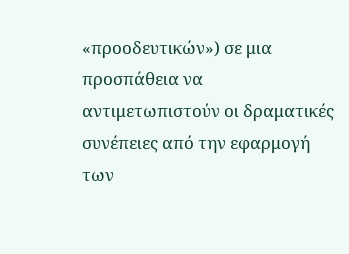«προοδευτικών») σε μια προσπάθεια να αντιμετωπιστούν οι δραματικές συνέπειες από την εφαρμογή των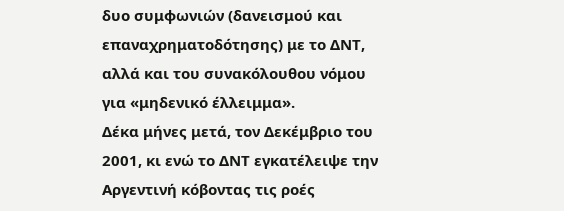δυο συμφωνιών (δανεισμού και επαναχρηματοδότησης) με το ΔΝΤ, αλλά και του συνακόλουθου νόμου για «μηδενικό έλλειμμα».
Δέκα μήνες μετά, τον Δεκέμβριο του 2001, κι ενώ το ΔΝΤ εγκατέλειψε την Αργεντινή κόβοντας τις ροές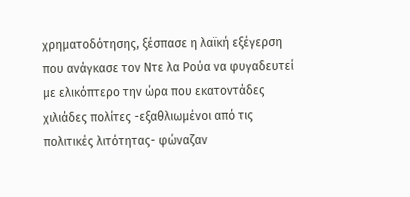χρηματοδότησης, ξέσπασε η λαϊκή εξέγερση που ανάγκασε τον Ντε λα Ρούα να φυγαδευτεί με ελικόπτερο την ώρα που εκατοντάδες χιλιάδες πολίτες -εξαθλιωμένοι από τις πολιτικές λιτότητας- φώναζαν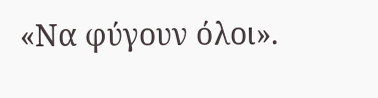«Να φύγουν όλοι».